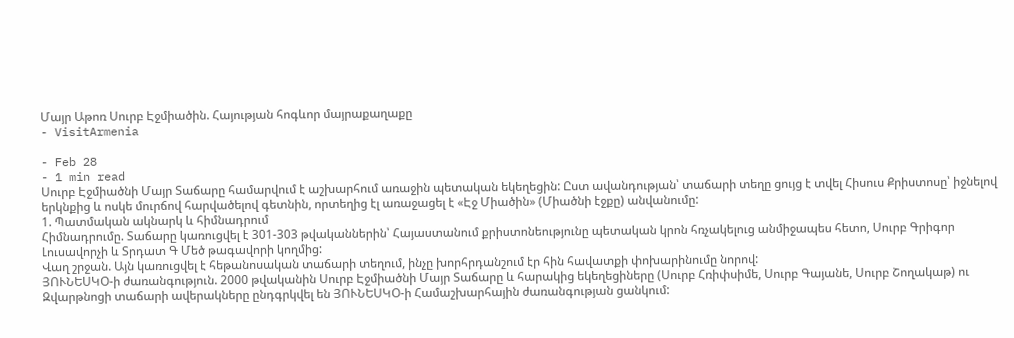Մայր Աթոռ Սուրբ Էջմիածին. Հայության հոգևոր մայրաքաղաքը
- VisitArmenia

- Feb 28
- 1 min read
Սուրբ Էջմիածնի Մայր Տաճարը համարվում է աշխարհում առաջին պետական եկեղեցին: Ըստ ավանդության՝ տաճարի տեղը ցույց է տվել Հիսուս Քրիստոսը՝ իջնելով երկնքից և ոսկե մուրճով հարվածելով գետնին, որտեղից էլ առաջացել է «Էջ Միածին» (Միածնի էջքը) անվանումը:
1. Պատմական ակնարկ և հիմնադրում
Հիմնադրումը. Տաճարը կառուցվել է 301-303 թվականներին՝ Հայաստանում քրիստոնեությունը պետական կրոն հռչակելուց անմիջապես հետո, Սուրբ Գրիգոր Լուսավորչի և Տրդատ Գ Մեծ թագավորի կողմից:
Վաղ շրջան. Այն կառուցվել է հեթանոսական տաճարի տեղում, ինչը խորհրդանշում էր հին հավատքի փոխարինումը նորով:
ՅՈՒՆԵՍԿՕ-ի ժառանգություն. 2000 թվականին Սուրբ Էջմիածնի Մայր Տաճարը և հարակից եկեղեցիները (Սուրբ Հռիփսիմե, Սուրբ Գայանե, Սուրբ Շողակաթ) ու Զվարթնոցի տաճարի ավերակները ընդգրկվել են ՅՈՒՆԵՍԿՕ-ի Համաշխարհային ժառանգության ցանկում: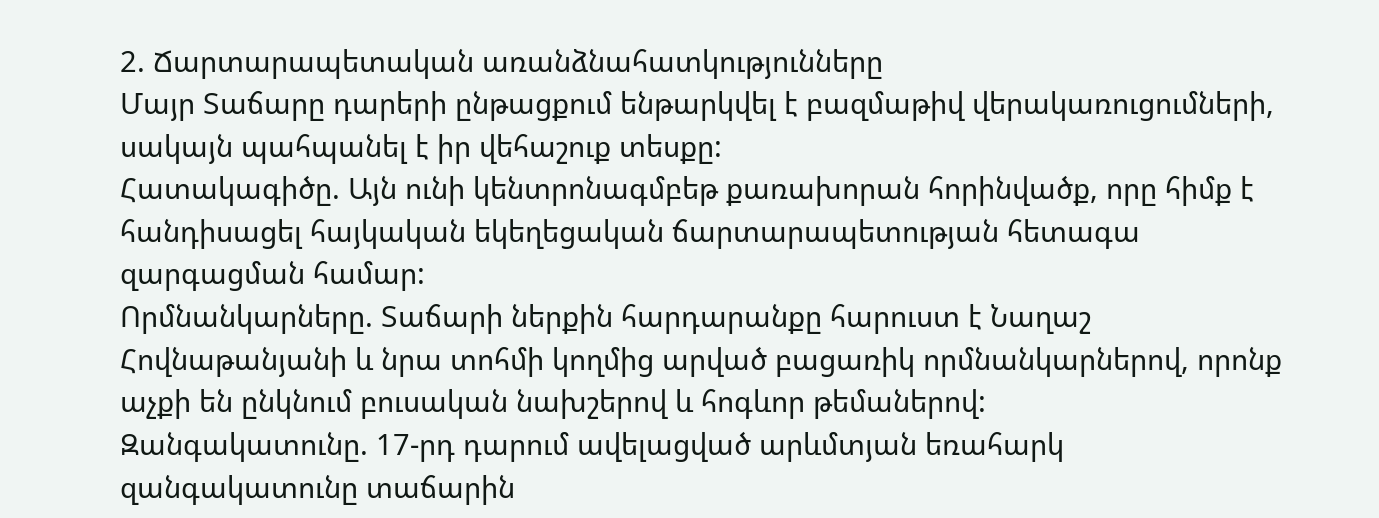2. Ճարտարապետական առանձնահատկությունները
Մայր Տաճարը դարերի ընթացքում ենթարկվել է բազմաթիվ վերակառուցումների, սակայն պահպանել է իր վեհաշուք տեսքը:
Հատակագիծը. Այն ունի կենտրոնագմբեթ քառախորան հորինվածք, որը հիմք է հանդիսացել հայկական եկեղեցական ճարտարապետության հետագա զարգացման համար:
Որմնանկարները. Տաճարի ներքին հարդարանքը հարուստ է Նաղաշ Հովնաթանյանի և նրա տոհմի կողմից արված բացառիկ որմնանկարներով, որոնք աչքի են ընկնում բուսական նախշերով և հոգևոր թեմաներով:
Զանգակատունը. 17-րդ դարում ավելացված արևմտյան եռահարկ զանգակատունը տաճարին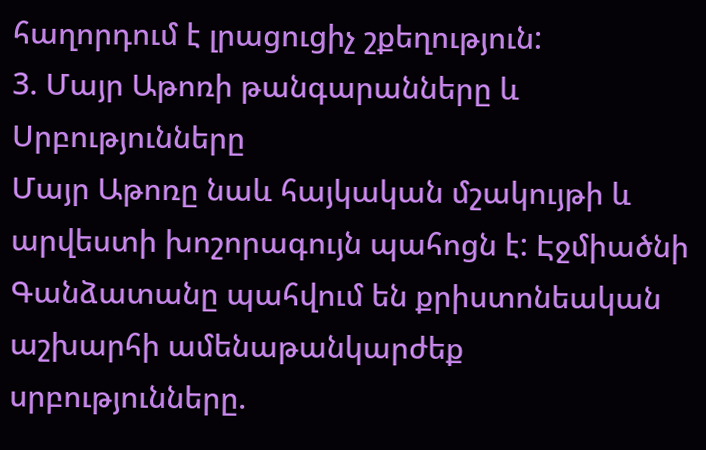հաղորդում է լրացուցիչ շքեղություն:
3. Մայր Աթոռի թանգարանները և Սրբությունները
Մայր Աթոռը նաև հայկական մշակույթի և արվեստի խոշորագույն պահոցն է: Էջմիածնի Գանձատանը պահվում են քրիստոնեական աշխարհի ամենաթանկարժեք սրբությունները.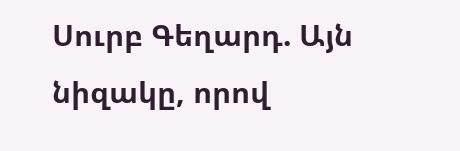Սուրբ Գեղարդ. Այն նիզակը, որով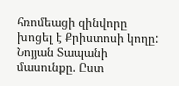հռոմեացի զինվորը խոցել է Քրիստոսի կողը:
Նոյյան Տապանի մասունքը. Ըստ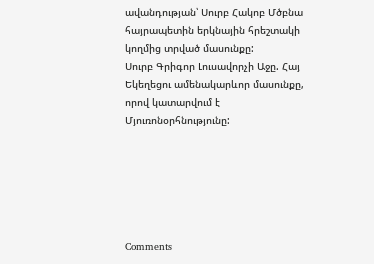ավանդության՝ Սուրբ Հակոբ Մծբնա հայրապետին երկնային հրեշտակի կողմից տրված մասունքը:
Սուրբ Գրիգոր Լուսավորչի Աջը. Հայ Եկեղեցու ամենակարևոր մասունքը, որով կատարվում է Մյուռոնօրհնությունը:






Comments